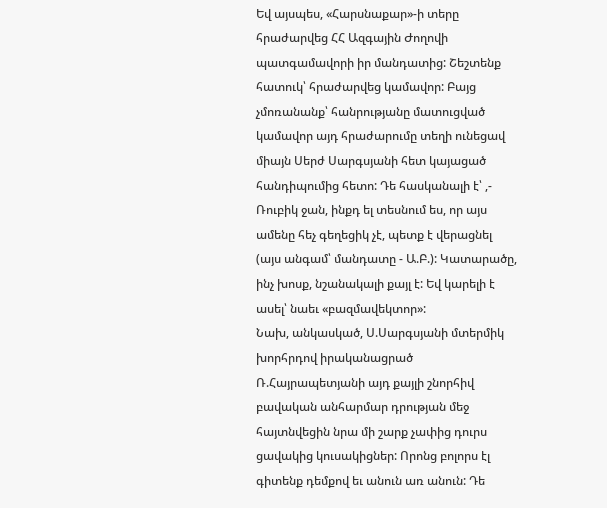Եվ այսպես, «Հարսնաքար»-ի տերը հրաժարվեց ՀՀ Ազգային Ժողովի պատգամավորի իր մանդատից: Շեշտենք հատուկ՝ հրաժարվեց կամավոր: Բայց չմոռանանք՝ հանրությանը մատուցված կամավոր այդ հրաժարումը տեղի ունեցավ միայն Սերժ Սարգսյանի հետ կայացած հանդիպումից հետո: Դե հասկանալի է՝ ,- Ռուբիկ ջան, ինքդ ել տեսնում ես, որ այս ամենը հեչ գեղեցիկ չէ, պետք է վերացնել (այս անգամ՝ մանդատը - Ա.Բ.): Կատարածը, ինչ խոսք, նշանակալի քայլ է: Եվ կարելի է ասել՝ նաեւ «բազմավեկտոր»:
Նախ, անկասկած, Ս.Սարգսյանի մտերմիկ խորհրդով իրականացրած Ռ.Հայրապետյանի այդ քայլի շնորհիվ բավական անհարմար դրության մեջ հայտնվեցին նրա մի շարք չափից դուրս ցավակից կուսակիցներ: Որոնց բոլորս էլ գիտենք դեմքով եւ անուն առ անուն: Դե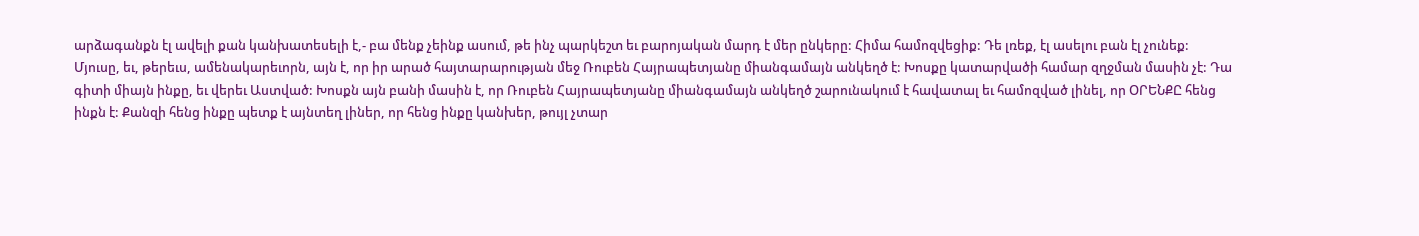արձագանքն էլ ավելի քան կանխատեսելի է,- բա մենք չեինք ասում, թե ինչ պարկեշտ եւ բարոյական մարդ է մեր ընկերը: Հիմա համոզվեցիք: Դե լռեք, էլ ասելու բան էլ չունեք:
Մյուսը, եւ, թերեւս, ամենակարեւորն, այն է, որ իր արած հայտարարության մեջ Ռուբեն Հայրապետյանը միանգամայն անկեղծ է: Խոսքը կատարվածի համար զղջման մասին չէ: Դա գիտի միայն ինքը, եւ վերեւ Աստված: Խոսքն այն բանի մասին է, որ Ռուբեն Հայրապետյանը միանգամայն անկեղծ շարունակում է հավատալ եւ համոզված լինել, որ ՕՐԵՆՔԸ հենց ինքն է: Քանզի հենց ինքը պետք է այնտեղ լիներ, որ հենց ինքը կանխեր, թույլ չտար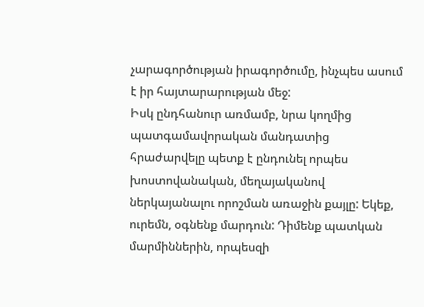չարագործության իրագործումը, ինչպես ասում է իր հայտարարության մեջ:
Իսկ ընդհանուր առմամբ, նրա կողմից պատգամավորական մանդատից հրաժարվելը պետք է ընդունել որպես խոստովանական, մեղայականով ներկայանալու որոշման առաջին քայլը: Եկեք, ուրեմն, օգնենք մարդուն: Դիմենք պատկան մարմիններին, որպեսզի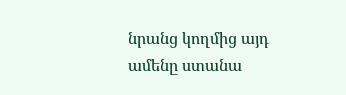նրանց կողմից այդ ամենը ստանա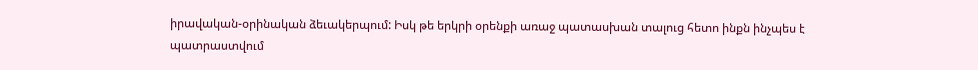իրավական-օրինական ձեւակերպում: Իսկ թե երկրի օրենքի առաջ պատասխան տալուց հետո ինքն ինչպես է պատրաստվում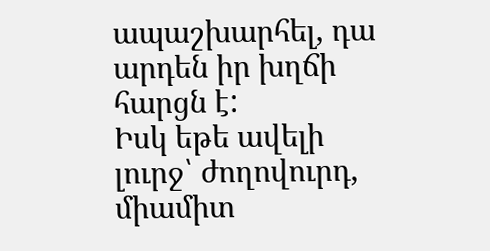ապաշխարհել, դա արդեն իր խղճի հարցն է:
Իսկ եթե ավելի լուրջ՝ ժողովուրդ, միամիտ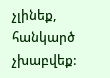չլինեք, հանկարծ չխաբվեք: